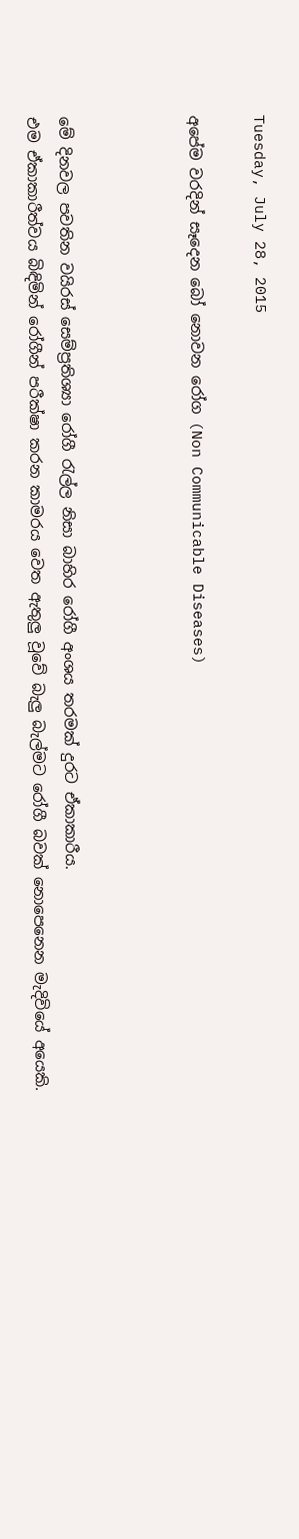Tuesday, July 28, 2015

අපේම වරදින් සෑදෙන බෝ නොවන රෝග (Non Communicable Diseases)



මේ දිනවල පවතින වයිරස් සෙම්ප්‍රතිශ්‍යා රෝගී රැල්ල නිසා බාහිර රෝගී අංශය තරමක් දුරට ඒකාකාරීය.
එම ඒකාකාරීත්වය බිඳිමින් රෝගීන් පරීක්ෂා කරන කාමරය වෙත ඇතුලු වූවේ බැලු බැල්මට රෝගී බවක් නොපෙනෙන මැදිවියේ අයෙකි.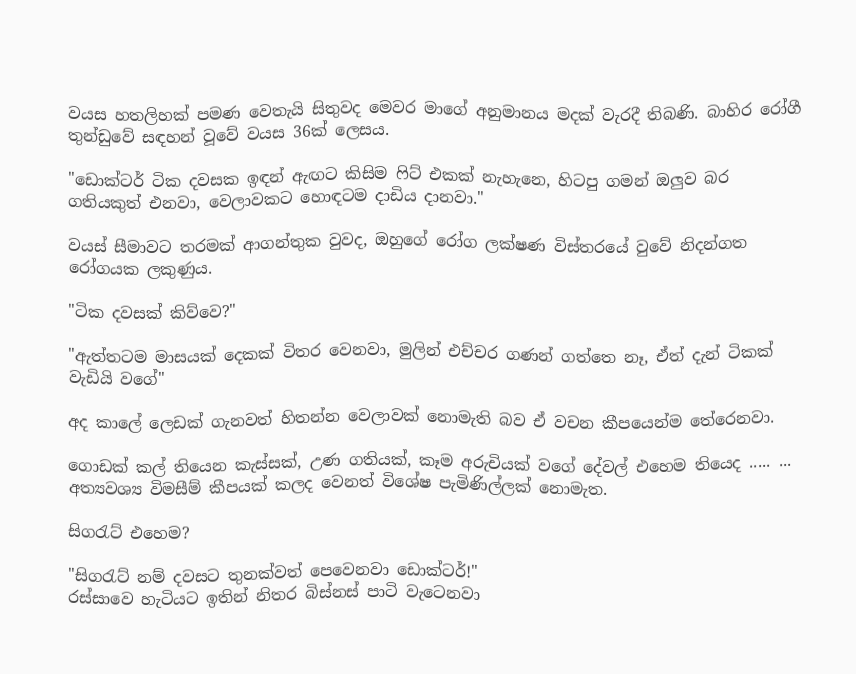වයස හතලිහක් පමණ වෙතැයි සිතුවද මෙවර මාගේ අනුමානය මදක් වැරදී තිබණි. බාහිර රෝගී තුන්ඩුවේ සඳහන් වූවේ වයස 36ක් ලෙසය.

"ඩොක්ටර් ටික දවසක ඉඳන් ඇඟට කිසිම ෆිට් එකක් නැහැනෙ, හිටපු ගමන් ඔලුව බර ගතියකුත් එනවා, වෙලාවකට හොඳටම දාඩිය දානවා."

වයස් සීමාවට තරමක් ආගන්තුක වුවද, ඔහුගේ රෝග ලක්ෂණ විස්තරයේ වුවේ නිදන්ගත රෝගයක ලකුණුය.

"ටික දවසක් කිව්වෙ?"

"ඇත්තටම මාසයක් දෙකක් විතර වෙනවා, මුලින් එච්චර ගණන් ගත්තෙ නෑ, ඒත් දැන් ටිකක් වැඩියි වගේ"

අද කාලේ ලෙඩක් ගැනවත් හිතන්න වෙලාවක් නොමැති බව ඒ වචන කීපයෙන්ම තේරෙනවා.

ගොඩක් කල් තියෙන කැස්සක්, උණ ගතියක්, කෑම අරුචියක් වගේ දේවල් එහෙම තියෙද ..... ... අත්‍යවශ්‍ය විමසීම් කීපයක් කලද වෙනත් විශේෂ පැමිණිල්ලක් නොමැත.

සිගරැට් එහෙම?

"සිගරැට් නම් දවසට තුනක්වත් පෙවෙනවා ඩොක්ටර්!"
රස්සාවෙ හැටියට ඉතින් නිතර බිස්නස් පාටි වැටෙනවා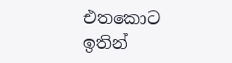එතකොට ඉතින්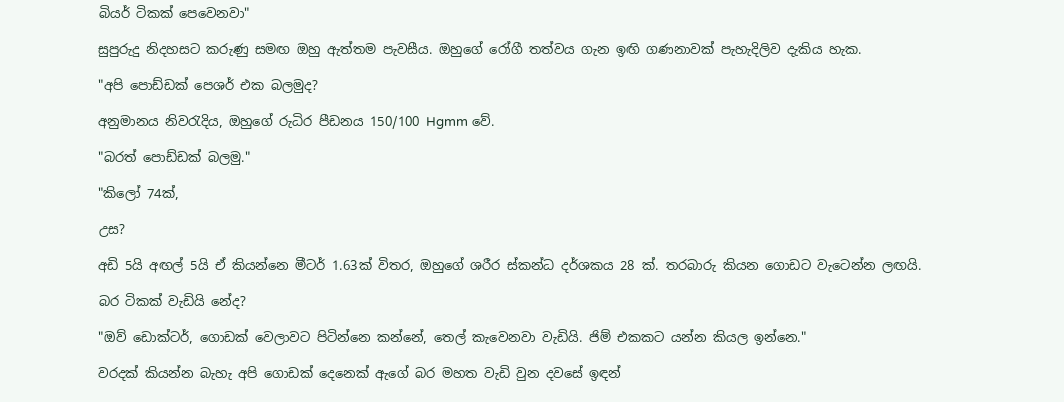බියර් ටිකක් පෙවෙනවා"

සුපුරුදු නිදහසට කරුණු සමඟ ඔහු ඇත්තම පැවසීය. ඔහුගේ රෝගී තත්වය ගැන ඉඟි ගණනාවක් පැහැදිලිව දැකිය හැක.

"අපි පොඩ්ඩක් පෙශර් එක බලමුද?

අනුමානය නිවරැදිය, ඔහුගේ රුධිර පීඩනය 150/100 Hgmm වේ.

"බරත් පොඩ්ඩක් බලමු."

"කිලෝ 74ක්,

උස?

අඩි 5යි අඟල් 5යි ඒ කියන්නෙ මීටර් 1.63ක් විතර, ඔහුගේ ශරීර ස්කන්ධ දර්ශකය 28 ක්. තරබාරු කියන ගොඩට වැටෙන්න ලඟයි.

බර ටිකක් වැඩියි නේද?

"ඔව් ඩොක්ටර්, ගොඩක් වෙලාවට පිටින්නෙ කන්නේ, තෙල් කැවෙනවා වැඩියි. ජිම් එකකට යන්න කියල ඉන්නෙ."

වරදක් කියන්න බැහැ අපි ගොඩක් දෙනෙක් ඇගේ බර මහත වැඩි වුන දවසේ ඉඳන්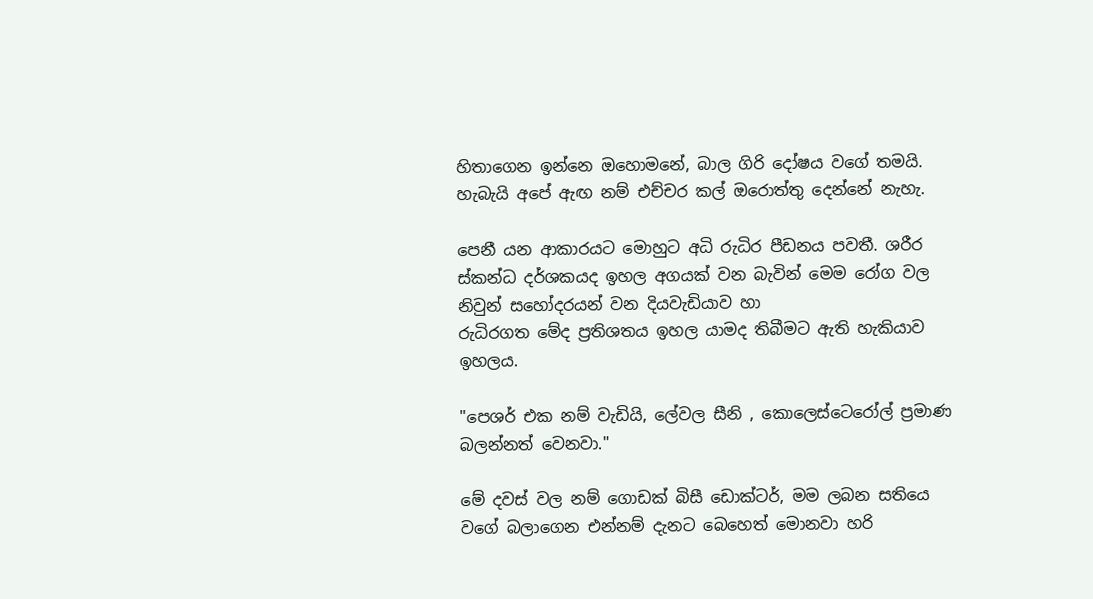හිතාගෙන ඉන්නෙ ඔහොමනේ, බාල ගිරි දෝෂය වගේ තමයි.
හැබැයි අපේ ඇඟ නම් එච්චර කල් ඔරොත්තු දෙන්නේ නැහැ.

පෙනී යන ආකාරයට මොහුට අධි රුධිර පීඩනය පවතී. ශරීර ස්කන්ධ දර්ශකයද ඉහල අගයක් වන බැවින් මෙම රෝග වල නිවුන් සහෝදරයන් වන දියවැඩියාව හා
රුධිරගත මේද ප්‍රතිශතය ඉහල යාමද තිබීමට ඇති හැකියාව ඉහලය.

"පෙශර් එක නම් වැඩියි, ලේවල සීනි , කොලෙස්ටෙරෝල් ප්‍රමාණ බලන්නත් වෙනවා."

මේ දවස් වල නම් ගොඩක් බිසී ඩොක්ටර්, මම ලබන සතියෙ වගේ බලාගෙන එන්නම් දැනට බෙහෙත් මොනවා හරි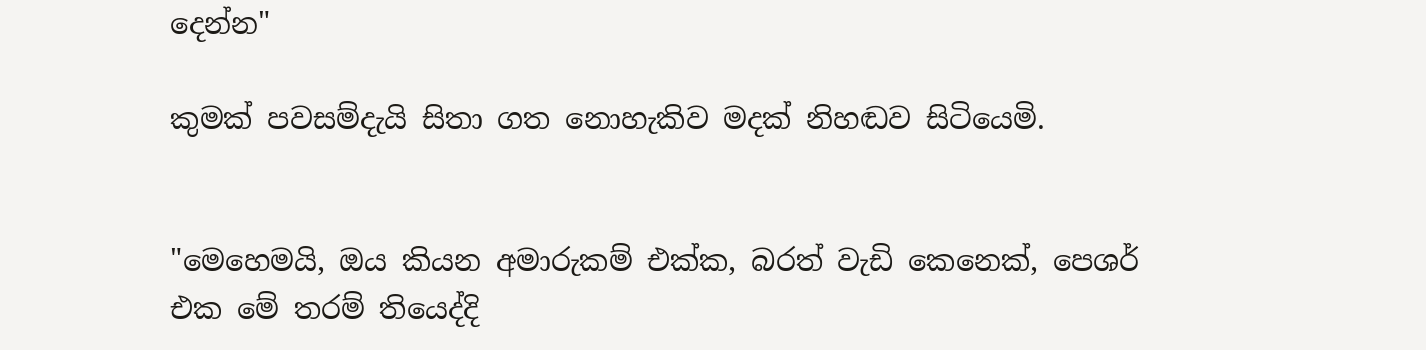දෙන්න"

කුමක් පවසම්දැයි සිතා ගත නොහැකිව මදක් නිහඬව සිටියෙමි.


"මෙහෙමයි, ඔය කියන අමාරුකම් එක්ක, බරත් වැඩි කෙනෙක්, පෙශර් එක මේ තරම් තියෙද්දි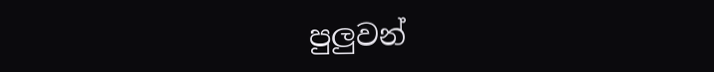පුලුවන්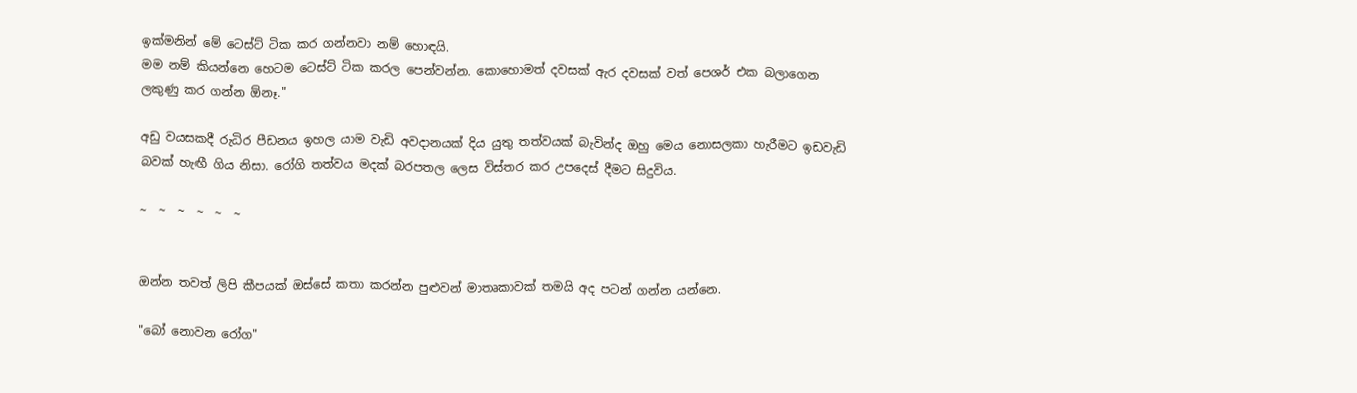ඉක්මනින් මේ ටෙස්ට් ටික කර ගන්නවා නම් හොඳයි.
මම නම් කියන්නෙ හෙටම ටෙස්ට් ටික කරල පෙන්වන්න. කොහොමත් දවසක් ඇර දවසක් වත් පෙශර් එක බලාගෙන ලකුණු කර ගන්න ඕනෑ."

අඩු වයසකදී රුධිර පීඩනය ඉහල යාම වැඩි අවදානයක් දිය යුතු තත්වයක් බැවින්ද ඔහු මෙය නොසලකා හැරීමට ඉඩවැඩි බවක් හැඟී ගිය නිසා. රෝගි තත්වය මදක් බරපතල ලෙස විස්තර කර උපදෙස් දීමට සිදුවිය.

~  ~  ~  ~  ~  ~


ඔන්න තවත් ලිපි කීපයක් ඔස්සේ කතා කරන්න පුළුවන් මාතෘකාවක් තමයි අද පටන් ගන්න යන්නෙ.

"බෝ නොවන රෝග"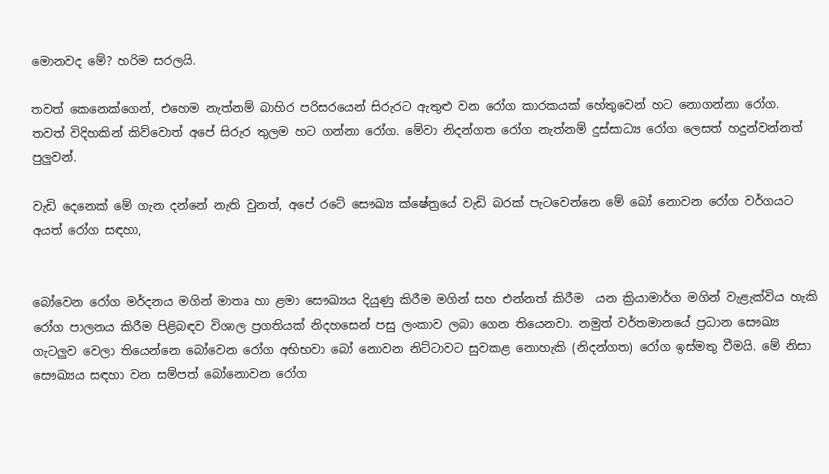මොනවද මේ? හරිම සරලයි.

තවත් කෙනෙක්ගෙන්, එහෙම නැත්නම් බාහිර පරිසරයෙන් සිරුරට ඇතුළු වන රෝග කාරකයක් හේතුවෙන් හට නොගන්නා රෝග.
තවත් විදිහකින් කිව්වොත් අපේ සිරුර තුලම හට ගන්නා රෝග. මේවා නිදන්ගත රෝග නැත්නම් දුස්සාධ්‍ය රෝග ලෙසත් හදුන්වන්නත් පුලුවන්.

වැඩි දෙනෙක් මේ ගැන දන්නේ නැති වුනත්, අපේ රටේ සෞඛ්‍ය ක්ෂේත්‍රයේ වැඩි බරක් පැටවෙන්නෙ මේ බෝ නොවන රෝග වර්ගයට අයත් රෝග සඳහා,


බෝවෙන රෝග මර්දනය මගින් මාතෘ හා ළමා සෞඛ්‍යය දියුණු කිරීම මගින් සහ එන්නත් කිරීම  යන ක්‍රියාමාර්ග මගින් වැළැක්විය හැකි  රෝග පාලනය කිරීම පිළිබඳව විශාල ප්‍රගතියක් නිදහසෙන් පසු ලංකාව ලබා ගෙන තියෙනවා. නමුත් වර්තමානයේ ප්‍රධාන සෞඛ්‍ය ගැටලුව වෙලා තියෙන්නෙ බෝවෙන රෝග අභිභවා බෝ නොවන නිට්ටාවට සුවකළ නොහැකි (නිදන්ගත) රෝග ඉස්මතු වීමයි. මේ නිසා සෞඛ්‍යය සඳහා වන සම්පත් බෝනොවන රෝග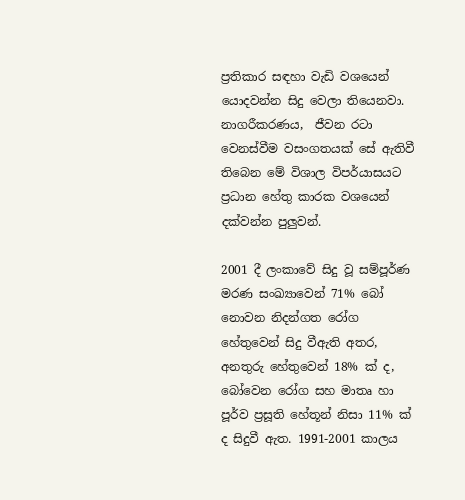ප්‍රතිකාර සඳහා වැඩි වශයෙන් යොදවන්න සිදු වෙලා තියෙනවා.
නාගරීකරණය,  ජීවන රටා වෙනස්වීම වසංගතයක් සේ ඇතිවී තිබෙන මේ විශාල විපර්යාසයට ප්‍රධාන හේතු කාරක වශයෙන් දක්වන්න පුලුවන්.

2001 දී ලංකාවේ සිදු වූ සම්පූර්ණ මරණ සංඛ්‍යාවෙන් 71% බෝ නොවන නිදන්ගත රෝග හේතුවෙන් සිදු වීඇති අතර, අනතුරු හේතුවෙන් 18% ක් ද, බෝවෙන රෝග සහ මාතෘ හා පූර්ව ප්‍රසූති හේතූන් නිසා 11% ක් ද සිදුවී ඇත. 1991-2001 කාලය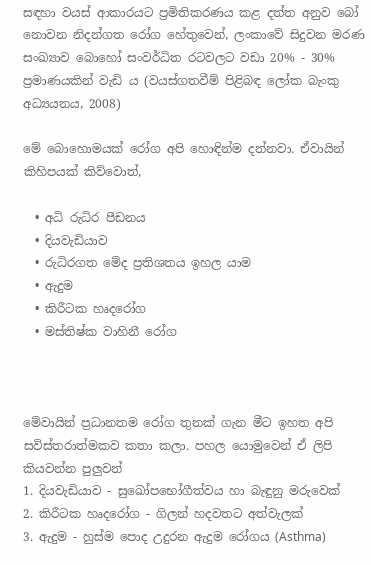සඳහා වයස් ආකාරයට ප්‍රමිතිකරණය කළ දත්ත අනුව බෝ නොවන නිදන්ගත රෝග හේතුවෙන්, ලංකාවේ සිදුවන මරණ සංඛ්‍යාව බොහෝ සංවර්ධිත රටවලට වඩා 20% - 30% ප්‍රමාණයකින් වැඩි ය (වයස්ගතවීම් පිළිබඳ ලෝක බැංකු අධ්‍යයනය, 2008)

මේ බොහොමයක් රෝග අපි හොඳින්ම දන්නවා. ඒවායින් කිහිපයක් කිව්වොත්,

  • අධි රුධිර පීඩනය
  • දියවැඩියාව
  • රුධිරගත මේද ප්‍රතිශතය ඉහල යාම
  • ඇදුම
  • කිරීටක හෘදරෝග
  • මස්තිෂ්ක වාහිනී රෝග



මේවායින් ප්‍රධානතම රෝග තුනක් ගැන මීට ඉහත අපි සවිස්තරාත්මකව කතා කලා. පහල යොමුවෙන් ඒ ලිපි කියවන්න පුලුවන්
1. දියවැඩියාව - සුඛෝපභෝගීත්වය හා බැඳුනු මරුවෙක්
2. කිරීටක හෘදරෝග - ගිලන් හදවතට අත්වැලක්
3. ඇදුම - හුස්ම පොද උදුරන ඇදුම රෝගය (Asthma)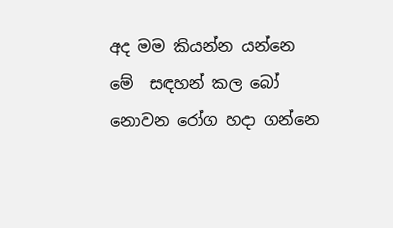අද මම කියන්න යන්නෙ මේ  සඳහන් කල බෝ නොවන රෝග හදා ගන්නෙ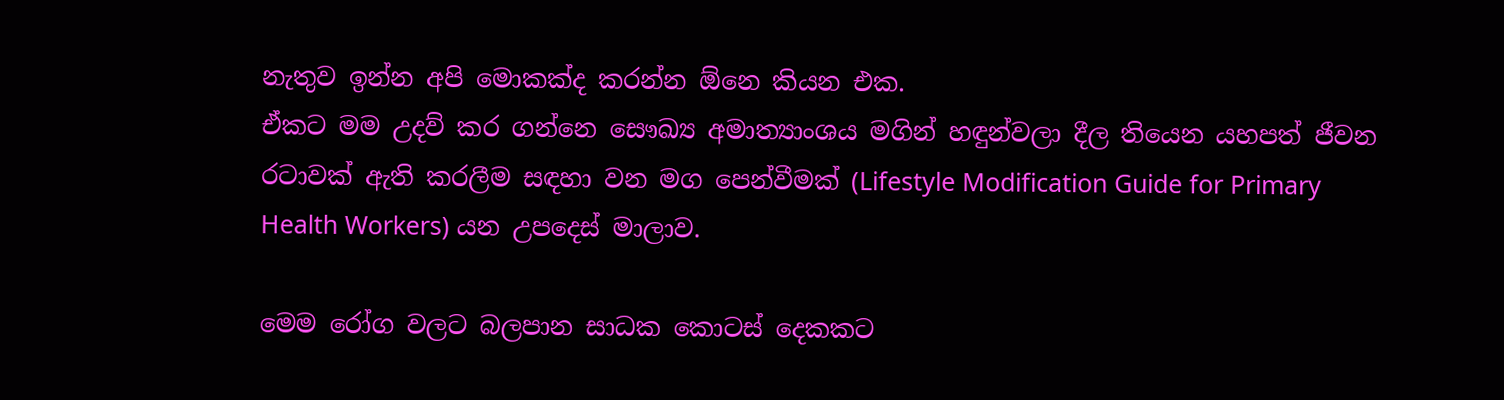නැතුව ඉන්න අපි මොකක්ද කරන්න ඕනෙ කියන එක.
ඒකට මම උදව් කර ගන්නෙ සෞඛ්‍ය අමාත්‍යාංශය මගින් හඳුන්වලා දීල තියෙන යහපත් ජීවන රටාවක් ඇති කරලීම සඳහා වන මග පෙන්වීමක් (Lifestyle Modification Guide for Primary Health Workers) යන උපදෙස් මාලාව.

මෙම රෝග වලට බලපාන සාධක කොටස් දෙකකට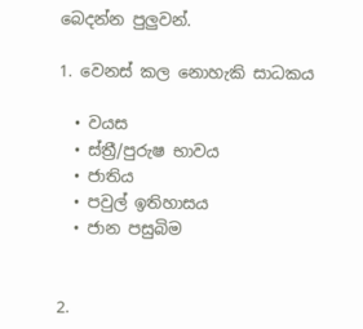බෙදන්න පුලුවන්.

1. වෙනස් කල නොහැකි සාධකය

  • වයස
  • ස්ත්‍රී/පුරුෂ භාවය
  • ජාතිය
  • පවුල් ඉතිහාසය
  • ජාන පසුබිම


2.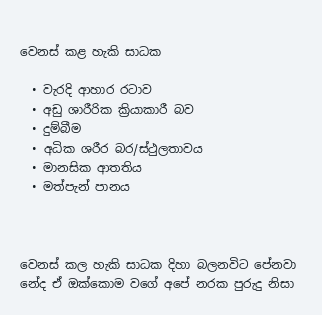වෙනස් කළ හැකි සාධක

  • වැරදි ආහාර රටාව
  • අඩු ශාරීරික ක්‍රියාකාරී බව
  • දුම්බීම
  • අධික ශරීර බර/ස්ථුලතාවය
  • මානසික ආතතිය
  • මත්පැන් පානය



වෙනස් කල හැකි සාධක දිහා බලනවිට පේනවා නේද ඒ ඔක්කොම වගේ අපේ නරක පුරුදු නිසා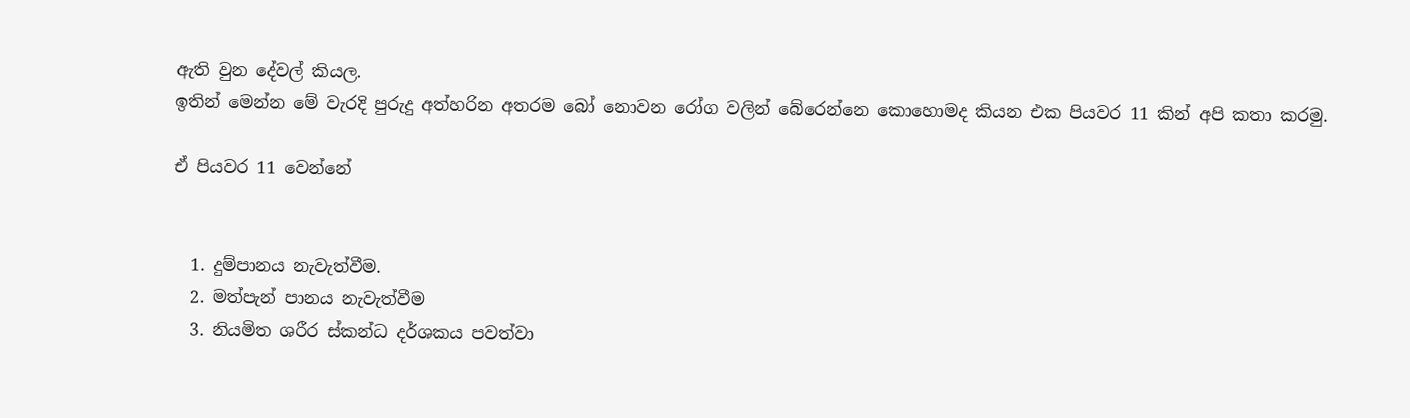ඇති වුන දේවල් කියල.
ඉතින් මෙන්න මේ වැරදි පුරුදු අත්හරින අතරම බෝ නොවන රෝග වලින් බේරෙන්නෙ කොහොමද කියන එක පියවර 11 කින් අපි කතා කරමු.

ඒ පියවර 11 වෙන්නේ


  1. දුම්පානය නැවැත්වීම.
  2. මත්පැන් පානය නැවැත්වීම
  3. නියමිත ශරීර ස්කන්ධ දර්ශකය පවත්වා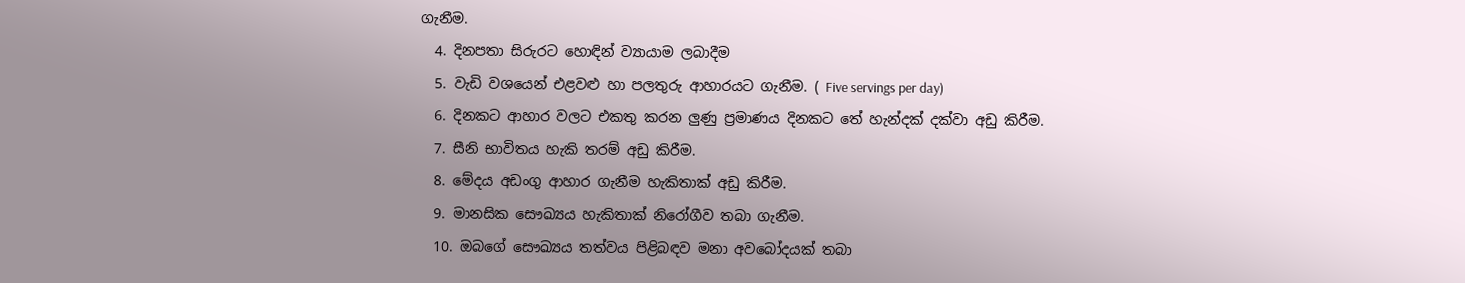ගැනීම.
  4. දිනපතා සිරුරට හොඳින් ව්‍යායාම ලබාදීම
  5. වැඩි වශයෙන් එළවළු හා පලතුරු ආහාරයට ගැනීම. ( Five servings per day)
  6. දිනකට ආහාර වලට එකතු කරන ලුණු ප්‍රමාණය දිනකට තේ හැන්දක් දක්වා අඩු කිරීම.
  7. සීනි භාවිතය හැකි තරම් අඩු කිරීම.
  8. මේදය අඩංගු ආහාර ගැනීම හැකිතාක් අඩු කිරීම.
  9. මානසික සෞඛ්‍යය හැකිතාක් නිරෝගීව තබා ගැනීම.
  10. ඔබගේ සෞඛ්‍යය තත්වය පිළිබඳව මනා අවබෝදයක් තබා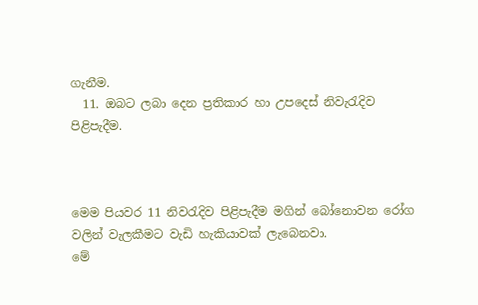ගැනීම.
  11. ඔබට ලබා දෙන ප්‍රතිකාර හා උපදෙස් නිවැරැදිව පිළිපැදීම.



මෙම පියවර 11 නිවරැදිව පිළිපැදීම මගින් බෝනොවන රෝග වලින් වැලකීමට වැඩි හැකියාවක් ලැබෙනවා.
මේ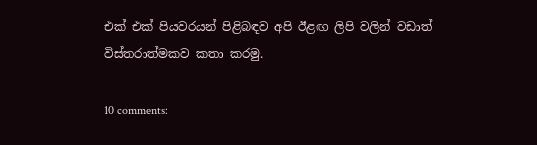එක් එක් පියවරයන් පිළිබඳව අපි ඊළඟ ලිපි වලින් වඩාත් විස්තරාත්මකව කතා කරමු.

10 comments: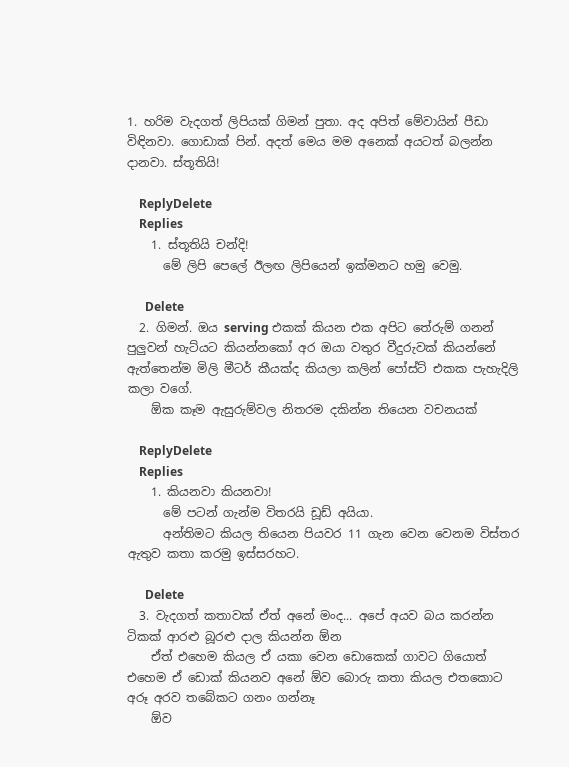1. හරිම වැදගත් ලිපියක් ගිමන් පුතා. අද අපිත් මේවායින් පීඩා විඳිනවා. ගොඩාක් පින්. අදත් මෙය මම අනෙක් අයටත් බලන්න දානවා. ස්තූතියි!

    ReplyDelete
    Replies
    1. ස්තූතියි චන්දි!
      මේ ලිපි පෙලේ ඊලඟ ලිපියෙන් ඉක්මනට හමු වෙමු.

      Delete
  2. ගිමන්. ඔය serving එකක් කියන එක අපිට තේරුම් ගනන් පුලුවන් හැට්යට කියන්නකෝ අර ඔයා වතුර වීදුරුවක් කියන්නේ ඇත්තෙන්ම මිලි මීටර් කීයක්ද කියලා කලින් පෝස්ට් එකක පැහැදිලි කලා වගේ.
    ඕක කෑම ඇසුරුම්වල නිතරම දකින්න තියෙන වචනයක්

    ReplyDelete
    Replies
    1. කියනවා කියනවා!
      මේ පටන් ගැන්ම විතරයි ඩූඩ් අයියා.
      අන්තිමට කියල තියෙන පියවර 11 ගැන වෙන වෙනම විස්තර ඇතුව කතා කරමු ඉස්සරහට.

      Delete
  3. වැදගත් කතාවක් ඒත් අනේ මංද... අපේ අයව බය කරන්න ටිකක් ආරළු බූරළු දාල කියන්න ඕන
    ඒත් එහෙම කියල ඒ යකා වෙන ඩොකෙක් ගාවට ගියොත් එහෙම ඒ ඩොක් කියනව අනේ ඕව බොරු කතා කියල එතකොට අරූ අරව තබේකට ගනං ගන්නෑ
    ඕව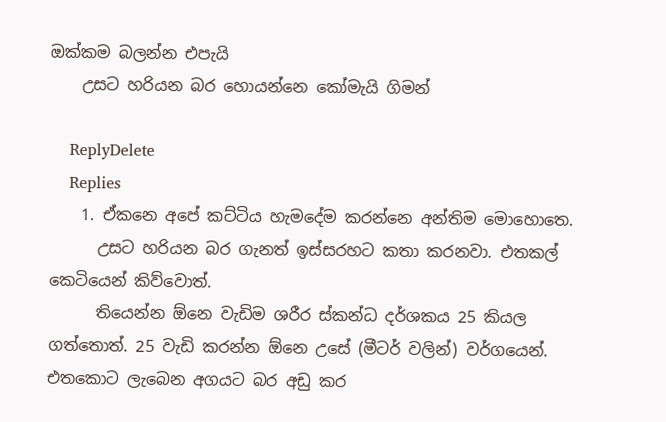ඔක්කම බලන්න එපැයි
    උසට හරියන බර හොයන්නෙ කෝමැයි ගිමන්

    ReplyDelete
    Replies
    1. ඒකනෙ අපේ කට්ටිය හැමදේම කරන්නෙ අන්තිම මොහොතෙ.
      උසට හරියන බර ගැනත් ඉස්සරහට කතා කරනවා. එතකල් කෙටියෙන් කිව්වොත්.
      තියෙන්න ඕනෙ වැඩිම ශරීර ස්කන්ධ දර්ශකය 25 කියල ගත්තොත්. 25 වැඩි කරන්න ඕනෙ උසේ (මීටර් වලින්) වර්ගයෙන්. එතකොට ලැබෙන අගයට බර අඩු කර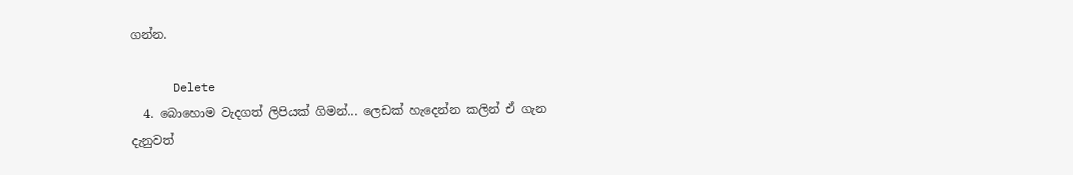ගන්න.

      Delete
  4. බොහොම වැදගත් ලිපියක් ගිමන්... ලෙඩක් හැදෙන්න කලින් ඒ ගැන දැනුවත්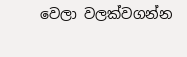වෙලා වලක්වගන්න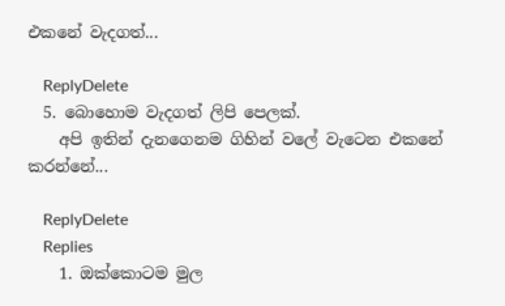එකනේ වැදගත්...

    ReplyDelete
  5. බොහොම වැදගත් ලිපි පෙලක්.
    අපි ඉතින් දැනගෙනම ගිහින් වලේ වැටෙන එකනේ කරන්නේ...

    ReplyDelete
    Replies
    1. ඔක්කොටම මුල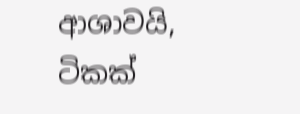ආශාවයි, ටිකක්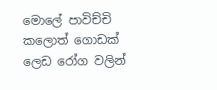මොලේ පාවිච්චි කලොත් ගොඩක් ලෙඩ රෝග වලින්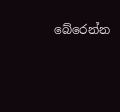බේරෙන්න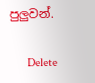පුලුවන්.

      Delete